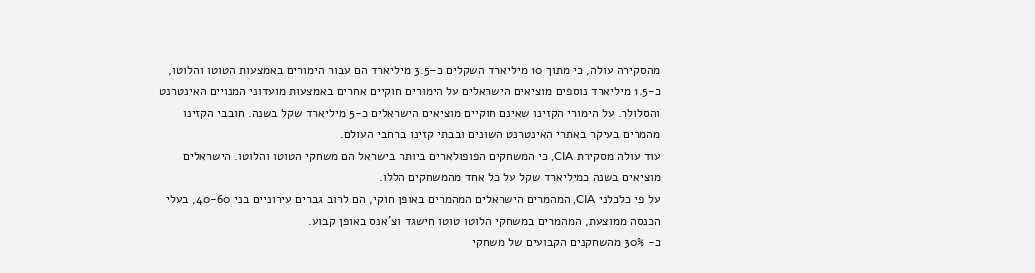מהסקירה עולה, כי מתוך 10 מיליארד השקלים כ–3.5 מיליארד הם עבור הימורים באמצעות הטוטו והלוטו, כ-1.5 מיליארד נוספים מוציאים הישראלים על הימורים חוקיים אחרים באמצעות מועדוני המנויים האינטרנט והסלולר. על הימורי הקזינו שאינם חוקיים מוציאים הישראלים כ-5 מיליארד שקל בשנה. חובבי הקזינו מהמרים בעיקר באתרי האינטרנט השונים ובבתי קזינו ברחבי העולם.
עוד עולה מסקירת CIA, כי המשחקים הפופולארים ביותר בישראל הם משחקי הטוטו והלוטו. הישראלים מוציאים בשנה כמיליארד שקל על כל אחד מהמשחקים הללו.
על פי כלכלני CIA, המהמרים הישראלים המהמרים באופן חוקי, הם לרוב גברים עירוניים בני 40-60, בעלי הכנסה ממוצעת, המהמרים במשחקי הלוטו טוטו חישגד וצ'אנס באופן קבוע.
כ- 30% מהשחקנים הקבועים של משחקי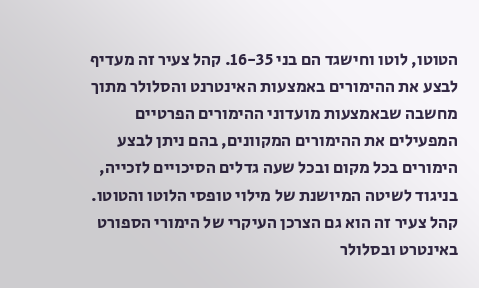הטוטו, לוטו וחישגד הם בני 16-35. קהל צעיר זה מעדיף לבצע את ההימורים באמצעות האינטרנט והסלולר מתוך מחשבה שבאמצעות מועדוני ההימורים הפרטיים המפעילים את ההימורים המקוונים, בהם ניתן לבצע הימורים בכל מקום ובכל שעה גדלים הסיכויים לזכייה, בניגוד לשיטה המיושנת של מילוי טופסי הלוטו והטוטו.
קהל צעיר זה הוא גם הצרכן העיקרי של הימורי הספורט באינטרט ובסלולר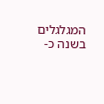המגלגלים בשנה כ-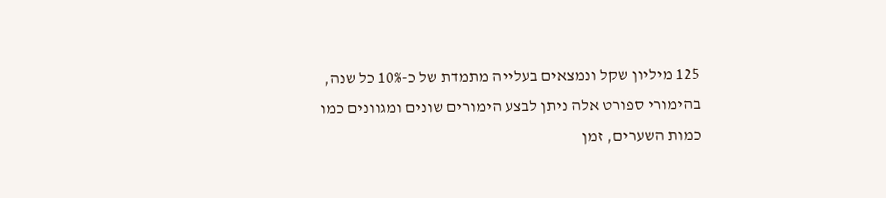125 מיליון שקל ונמצאים בעלייה מתמדת של כ-10% כל שנה, בהימורי ספורט אלה ניתן לבצע הימורים שונים ומגוונים כמו כמות השערים, זמן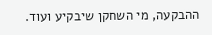ההבקעה, מי השחקן שיבקיע ועוד.